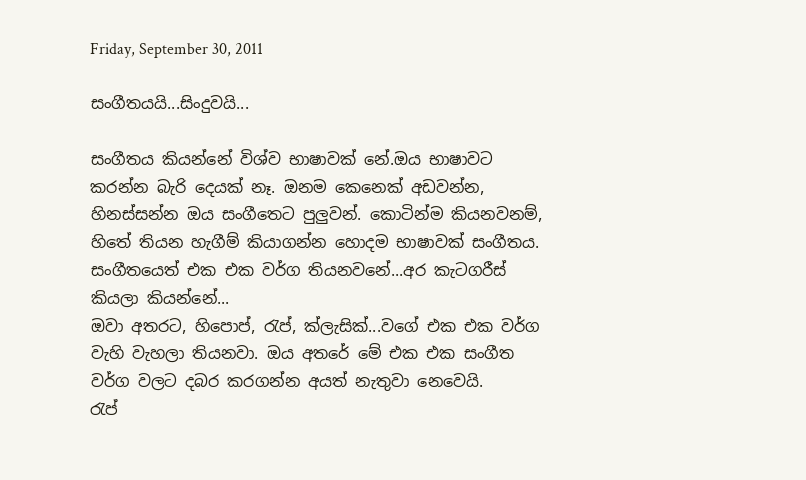Friday, September 30, 2011

සංගීතයයි...සිංදුවයි...

සංගීතය කියන්නේ විශ්ව භාෂාවක් නේ.ඔය භාෂාවට කරන්න බැරි දෙයක් නෑ. ඔනම කෙනෙක් අඩවන්න, හිනස්සන්න ඔය සංගීතෙට පුලුවන්. කොටින්ම කියනවනම්,
හිතේ තියන හැගීම් කියාගන්න හොදම භාෂාවක් සංගීතය.
සංගීතයෙත් එක එක වර්ග තියනවනේ...අර කැටගරීස් කියලා කියන්නේ...
ඔවා අතරට, හිපොප්, රැප්, ක්ලැසික්...වගේ එක එක වර්ග වැහි වැහලා තියනවා. ඔය අතරේ මේ එක එක සංගීත වර්ග වලට දබර කරගන්න අයත් නැතුවා නෙවෙයි.
රැප්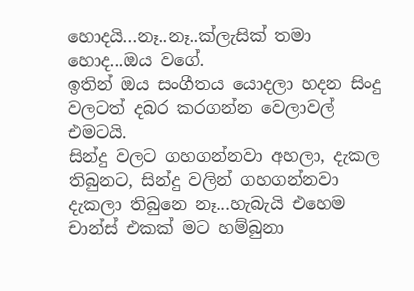හොදයි...නෑ..නෑ..ක්ලැසික් තමා හොද...ඔය වගේ.
ඉතින් ඔය සංගීතය යොදලා හදන සිංදු වලටත් දබර කරගන්න වෙලාවල් එමටයි.
සින්දු වලට ගහගන්නවා අහලා, දැකල තිබුනට, සින්දු වලින් ගහගන්නවා දැකලා තිබුනෙ නෑ...හැබැයි එහෙම චාන්ස් එකක් මට හම්බුනා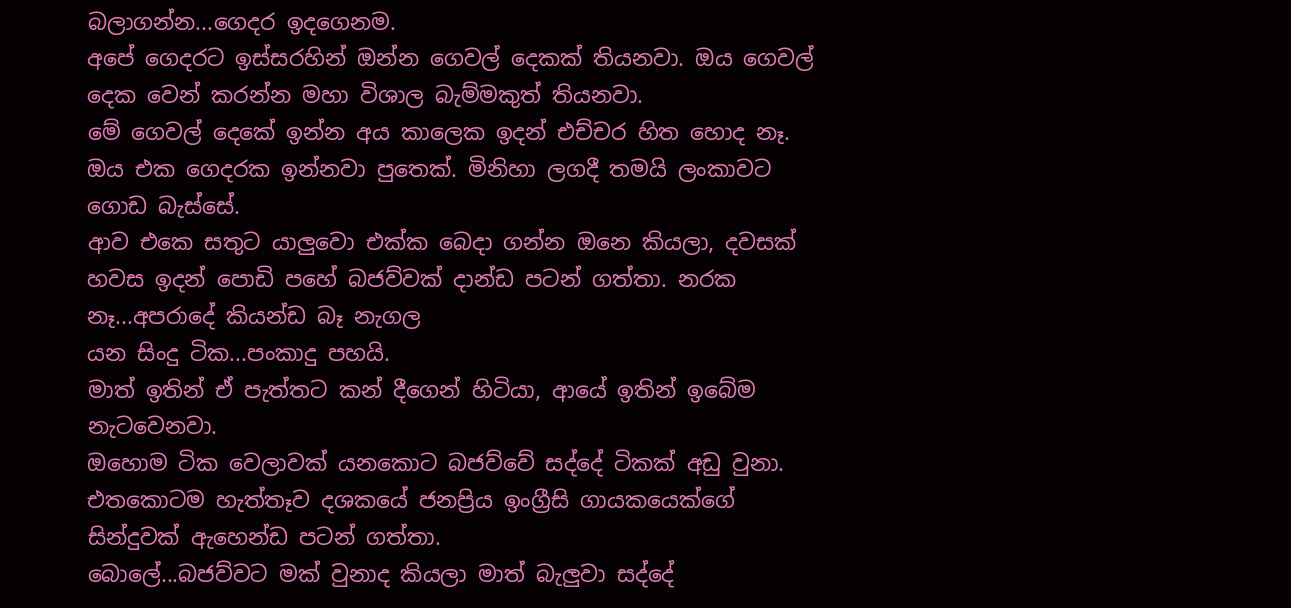බලාගන්න...ගෙදර ඉදගෙනම.
අපේ ගෙදරට ඉස්සරහින් ඔන්න ගෙවල් දෙකක් තියනවා. ඔය ගෙවල් දෙක වෙන් කරන්න මහා විශාල බැම්මකුත් තියනවා.
මේ ගෙවල් දෙකේ ඉන්න අය කාලෙක ඉදන් එච්චර හිත හොද නෑ. ඔය එක ගෙදරක ඉන්නවා පුතෙක්. මිනිහා ලගදී තමයි ලංකාවට ගොඩ බැස්සේ.
ආව එකෙ සතුට යාලුවො එක්ක බෙදා ගන්න ඔනෙ කියලා, දවසක් හවස ඉදන් පොඩි පහේ බජව්වක් දාන්ඩ පටන් ගත්තා. නරක නෑ...අපරාදේ කියන්ඩ බෑ නැගල
යන සිංදු ටික...පංකාදු පහයි.
මාත් ඉතින් ඒ පැත්තට කන් දීගෙන් හිටියා, ආයේ ඉතින් ඉබේම නැටවෙනවා.
ඔහොම ටික වෙලාවක් යනකොට බජව්වේ සද්දේ ටිකක් අඩු වුනා. එතකොටම හැත්තෑව දශකයේ ජනප්‍රිය ඉංග්‍රීසි ගායකයෙක්ගේ සින්දුවක් ඇහෙන්ඩ පටන් ගත්තා.
බොලේ...බජව්වට මක් වුනාද කියලා මාත් බැලුවා සද්දේ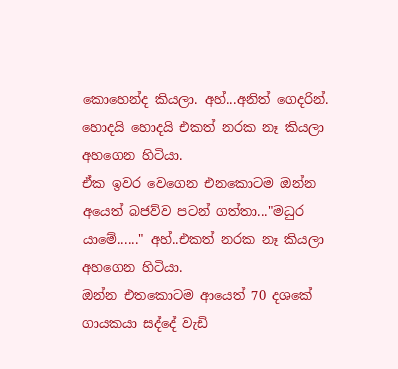කොහෙන්ද කියලා. අහ්...අනිත් ගෙදරින්. හොදයි හොදයි එකත් නරක නෑ කියලා අහගෙන හිටියා.
ඒක ඉවර වෙගෙන එනකොටම ඔන්න අයෙත් බජව්ව පටන් ගත්තා..."මධුර යාමේ......" අහ්..එකත් නරක නෑ කියලා අහගෙන හිටියා.
ඔන්න එතකොටම ආයෙත් 70 දශකේ ගායකයා සද්දේ වැඩි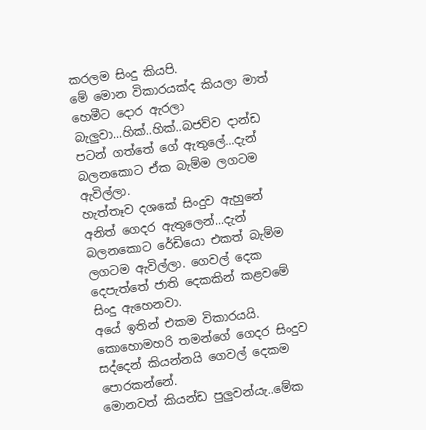කරලම සිංදු කියපි.
මේ මොන විකාරයක්ද කියලා මාත් හෙමීට දොර ඇරලා බැලුවා...හික්..හික්..බජව්ව දාන්ඩ පටන් ගත්තේ ගේ ඇතුලේ...දැන් බලනකොට ඒක බැම්ම ලගටම ඇවිල්ලා.
හැත්තෑව දශකේ සිංදුව ඇහුනේ අනිත් ගෙදර ඇතුලෙන්...දැන් බලනකොට රේඩියො එකත් බැම්ම ලගටම ඇවිල්ලා. ගෙවල් දෙක දෙපැත්තේ ජාති දෙකකින් කළවමේ සිංදු ඇහෙනවා.
අයේ ඉතින් එකම විකාරයයි. කොහොමහරි තමන්ගේ ගෙදර සිංදුව සද්දෙන් කියන්නයි ගෙවල් දෙකම පොරකන්නේ.
මොනවත් කියන්ඩ පුලුවන්යැ..මේක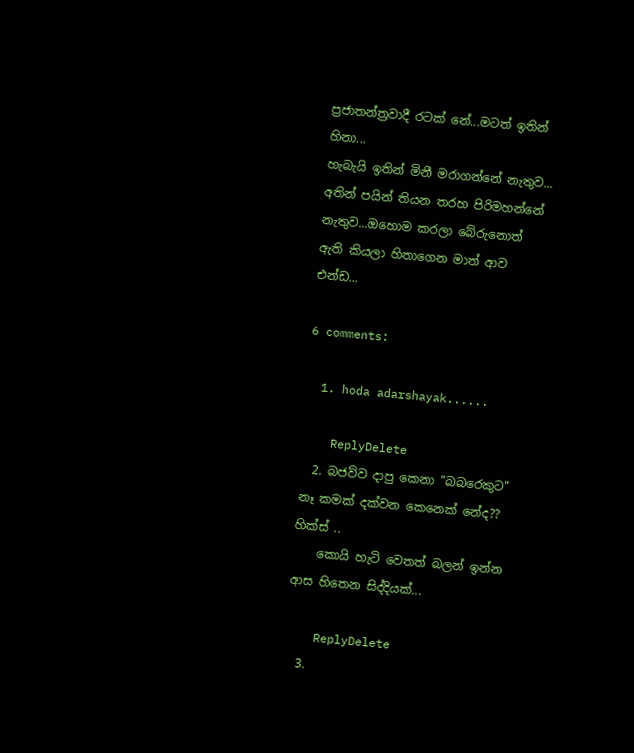ප්‍රජාතන්ත්‍රවාදී රටක් නේ...මටත් ඉතින් හිනා...
හැබැයි ඉතින් මිනී මරාගන්නේ නැතුව... අතින් පයින් තියන තරහ පිරිමහන්නේ නැතුව...ඔහොම කරලා බේරුනොත් ඇති කියලා හිතාගෙන මාත් ආව එන්ඩ...

6 comments:

  1. hoda adarshayak......

    ReplyDelete
  2. බජව්ව දාපු කෙනා "බබරෙකුට" නෑ කමක් දක්වන කෙනෙක් නේද?? හික්ස් ..
    කොයි හැටි වෙතත් බලන් ඉන්න ආස හිතෙන සිද්දියක්...

    ReplyDelete
  3.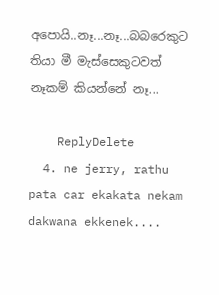අපොයි..නෑ...නෑ...බබරෙකුට තියා මී මැස්සෙකුටවත් නෑකම් කියන්නේ නෑ...

    ReplyDelete
  4. ne jerry, rathu pata car ekakata nekam dakwana ekkenek....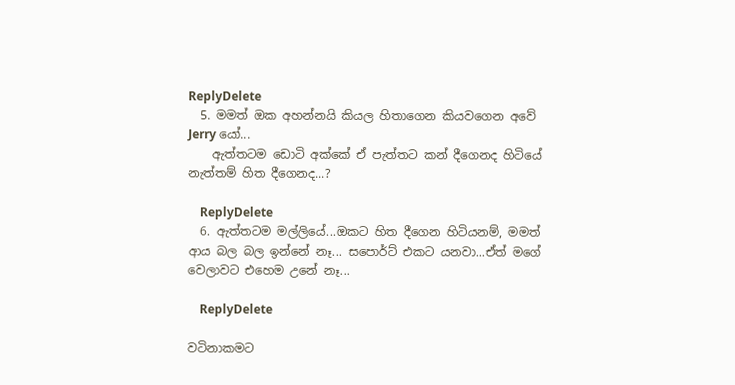ReplyDelete
  5. මමත් ඔක අහන්නයි කියල හිතාගෙන කියවගෙන අවේ Jerry යෝ...
    ඇත්තටම ඩොටි අක්කේ ඒ පැත්තට කන් දීගෙනද හිටියේ නැත්තම් හිත දීගෙනද...?

    ReplyDelete
  6. ඇත්තටම මල්ලියේ...ඔකට හිත දීගෙන හිටියනම්, මමත් ආය බල බල ඉන්නේ නෑ... සපොර්ට් එකට යනවා...ඒත් මගේ වෙලාවට එහෙම උනේ නෑ...

    ReplyDelete

වටිනාකමට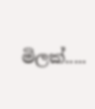මිලක්.....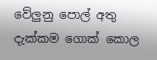වේලුනු පොල් අතු දැක්කම ගොක් කොල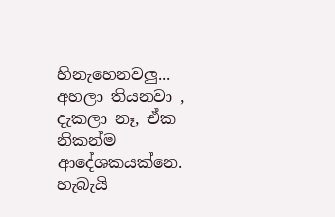හිනැහෙනවලු... අහලා තියනවා , දැකලා නෑ, ඒක නිකන්ම ආදේශකයක්නෙ. හැබැයි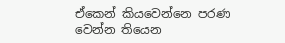ඒකෙන් කියවෙන්නෙ පරණ වෙන්න තියෙන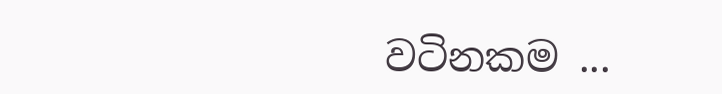වටිනකම ...